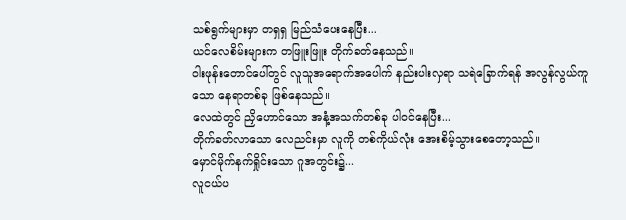သစ်ရွက်များမှာ တရှရှ မြည်သံပေးနေပြီး...
ယင်လေစိမ်းများက တဖြူးဖြူး တိုက်ခတ်နေသည်။
ဝါးဖုန်းတောင်ပေါ်တွင် လူသူအရောက်အပေါက် နည်းပါးလှရာ သရဲခြောက်ရန် အလွန်လွယ်ကူသော နေရာတစ်ခု ဖြစ်နေသည်။
လေထဲတွင် ညှိဟောင်သော အနံ့အသက်တစ်ခု ပါဝင်နေပြီး...
တိုက်ခတ်လာသော လေညင်းမှာ လူကို တစ်ကိုယ်လုံး အေးစိမ့်သွားစေတော့သည်။
မှောင်မိုက်နက်ရှိုင်းသော ဂူအတွင်း၌...
လူငယ်ပ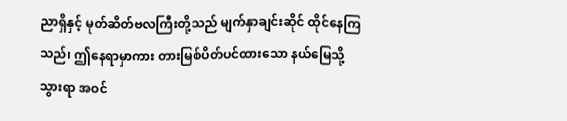ညာရှိနှင့် မုတ်ဆိတ်ဗလကြီးတို့သည် မျက်နှာချင်းဆိုင် ထိုင်နေကြသည်၊ ဤနေရာမှာကား တားမြစ်ပိတ်ပင်ထားသော နယ်မြေသို့ သွားရာ အဝင်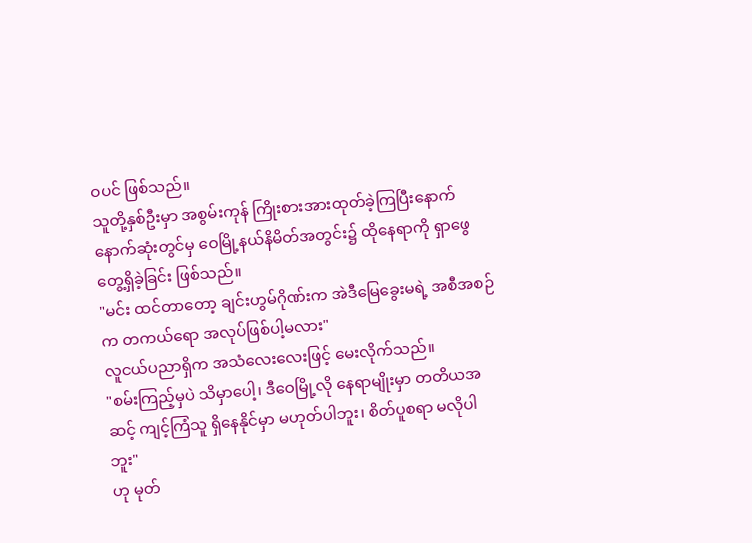ဝပင် ဖြစ်သည်။
သူတို့နှစ်ဦးမှာ အစွမ်းကုန် ကြိုးစားအားထုတ်ခဲ့ကြပြီးနောက် နောက်ဆုံးတွင်မှ ဝေမြို့နယ်နိမိတ်အတွင်း၌ ထိုနေရာကို ရှာဖွေတွေ့ရှိခဲ့ခြင်း ဖြစ်သည်။
"မင်း ထင်တာတော့ ချင်းဟွမ်ဂိုဏ်းက အဲဒီမြေခွေးမရဲ့ အစီအစဉ်က တကယ်ရော အလုပ်ဖြစ်ပါ့မလား"
လူငယ်ပညာရှိက အသံလေးလေးဖြင့် မေးလိုက်သည်။
"စမ်းကြည့်မှပဲ သိမှာပေါ့၊ ဒီဝေမြို့လို နေရာမျိုးမှာ တတိယအဆင့် ကျင့်ကြံသူ ရှိနေနိုင်မှာ မဟုတ်ပါဘူး၊ စိတ်ပူစရာ မလိုပါဘူး"
ဟု မုတ်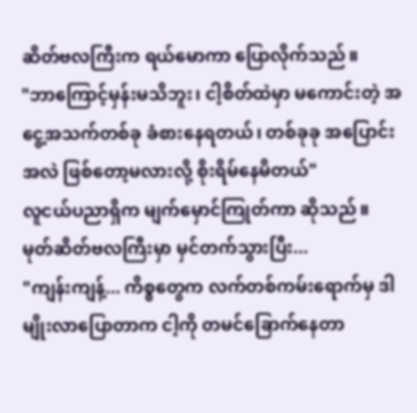ဆိတ်ဗလကြီးက ရယ်မောကာ ပြောလိုက်သည်။
"ဘာကြောင့်မှန်းမသိဘူး၊ ငါ့စိတ်ထဲမှာ မကောင်းတဲ့ အငွေ့အသက်တစ်ခု ခံစားနေရတယ်၊ တစ်ခုခု အပြောင်းအလဲ ဖြစ်တော့မလားလို့ စိုးရိမ်နေမိတယ်"
လူငယ်ပညာရှိက မျက်မှောင်ကြုတ်ကာ ဆိုသည်။
မုတ်ဆိတ်ဗလကြီးမှာ မှင်တက်သွားပြီး...
"ကျန်းကျန့်... ကိစ္စတွေက လက်တစ်ကမ်းရောက်မှ ဒါမျိုးလာပြောတာက ငါ့ကို တမင်ခြောက်နေတာ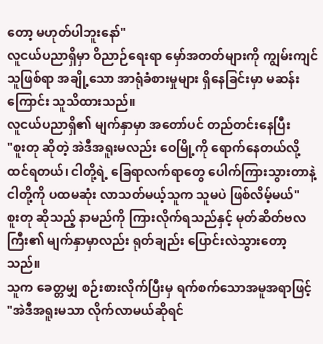တော့ မဟုတ်ပါဘူးနော်"
လူငယ်ပညာရှိမှာ ဝိညာဉ်ရေးရာ မှော်အတတ်များကို ကျွမ်းကျင်သူဖြစ်ရာ အချို့သော အာရုံခံစားမှုများ ရှိနေခြင်းမှာ မဆန်းကြောင်း သူသိထားသည်။
လူငယ်ပညာရှိ၏ မျက်နှာမှာ အတော်ပင် တည်တင်းနေပြီး
"စူးတု ဆိုတဲ့ အဲဒီအရူးမလည်း ဝေမြို့ကို ရောက်နေတယ်လို့ ထင်ရတယ်၊ ငါတို့ရဲ့ ခြေရာလက်ရာတွေ ပေါက်ကြားသွားတာနဲ့ ငါတို့ကို ပထမဆုံး လာသတ်မယ့်သူက သူမပဲ ဖြစ်လိမ့်မယ်"
စူးတု ဆိုသည့် နာမည်ကို ကြားလိုက်ရသည်နှင့် မုတ်ဆိတ်ဗလကြီး၏ မျက်နှာမှာလည်း ရုတ်ချည်း ပြောင်းလဲသွားတော့သည်။
သူက ခေတ္တမျှ စဉ်းစားလိုက်ပြီးမှ ရက်စက်သောအမူအရာဖြင့်
"အဲဒီအရူးမသာ လိုက်လာမယ်ဆိုရင်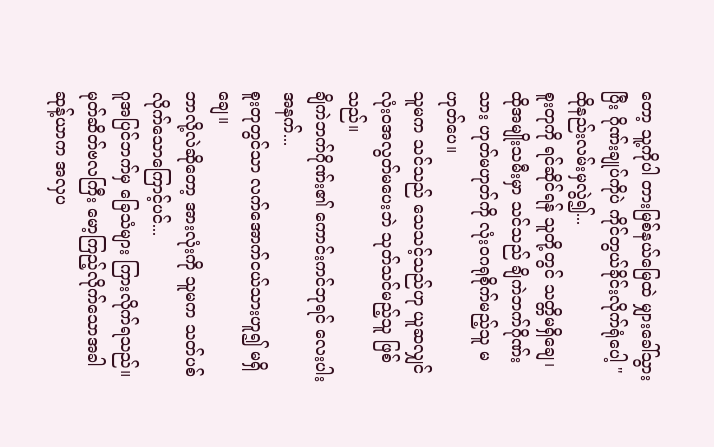တော့ သူ့ကိုပါ တားမြစ်နယ်မြေထဲ မျှားခေါ်သွားပြီး ဂိုဏ်းချုပ်ကိုပဲ ကိုင်တွယ်ခိုင်းလိုက်ရုံပေါ့ "
ထိုနည်းလမ်းမှလွဲ၍...
စူးတုကို ရင်ဆိုင်ရန် သူတို့တွင် သတ္တိမရှိချေ၊ ထိုအမျိုးသမီးမှာ သင်သည် ချိကဲဘက်ဂိုဏ်းသား ဟုတ်မဟုတ်ကို လုံးဝဂရုစိုက်မည့်သူ မဟုတ်ပေ။
သူမက သင်သည် သေသင့်သည်ဟု ယူဆလျှင် လုံးဝအလွတ်မပေးဘဲ သုတ်သင်မည့်သူ ဖြစ်သည်။
ချိကဲဘက်ဂိုဏ်း၏ ကောင်းကင်ဘုရင် လေးပါးအနက်...
စူးတုတွင်သာ လက်အောက်ငယ်သားဟူ၍ မရှိချေ။
ဘာလို့လဲဆိုတော့ အားလုံးကို သူမက သတ်ပစ်လိုက်သောကြောင့်ပင်...
ဂူအပြင်ဘက်မှ ခြေသံများ ကြားလိုက်ရသည်။
မုတ်ဆိတ်ဗလကြီး မော့ကြည့်လိုက်သောအခါ ဆုန့်ယာက အလှပ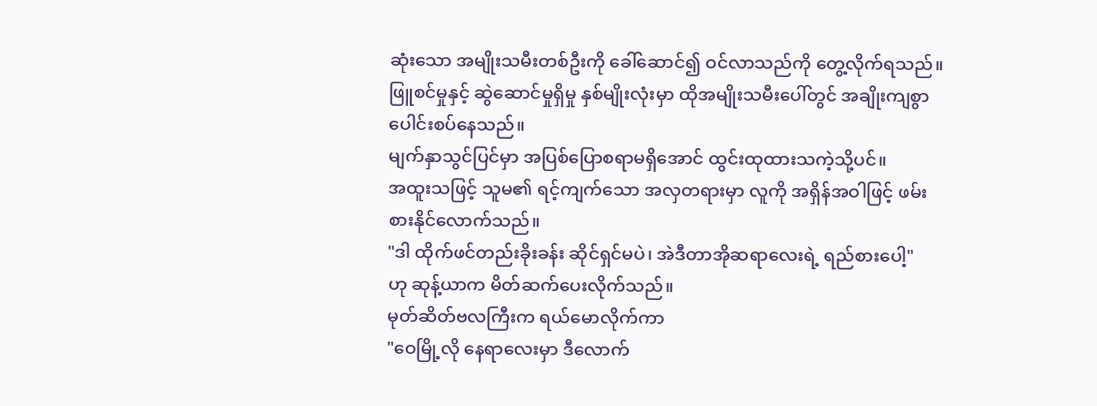ဆုံးသော အမျိုးသမီးတစ်ဦးကို ခေါ်ဆောင်၍ ဝင်လာသည်ကို တွေ့လိုက်ရသည်။
ဖြူစင်မှုနှင့် ဆွဲဆောင်မှုရှိမှု နှစ်မျိုးလုံးမှာ ထိုအမျိုးသမီးပေါ်တွင် အချိုးကျစွာ ပေါင်းစပ်နေသည်။
မျက်နှာသွင်ပြင်မှာ အပြစ်ပြောစရာမရှိအောင် ထွင်းထုထားသကဲ့သို့ပင်။
အထူးသဖြင့် သူမ၏ ရင့်ကျက်သော အလှတရားမှာ လူကို အရှိန်အဝါဖြင့် ဖမ်းစားနိုင်လောက်သည်။
"ဒါ ထိုက်ဖင်တည်းခိုးခန်း ဆိုင်ရှင်မပဲ၊ အဲဒီတာအိုဆရာလေးရဲ့ ရည်စားပေါ့"
ဟု ဆုန့်ယာက မိတ်ဆက်ပေးလိုက်သည်။
မုတ်ဆိတ်ဗလကြီးက ရယ်မောလိုက်ကာ
"ဝေမြို့လို နေရာလေးမှာ ဒီလောက်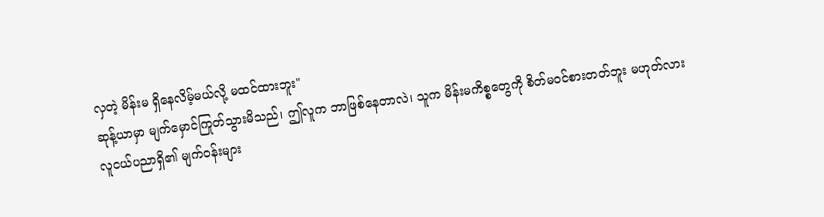လှတဲ့ မိန်းမ ရှိနေလိမ့်မယ်လို့ မထင်ထားဘူး"
ဆုန့်ယာမှာ မျက်မှောင်ကြုတ်သွားမိသည်၊ ဤလူက ဘာဖြစ်နေတာလဲ၊ သူက မိန်းမကိစ္စတွေကို စိတ်မဝင်စားတတ်ဘူး မဟုတ်လား
လူငယ်ပညာရှိ၏ မျက်ဝန်းများ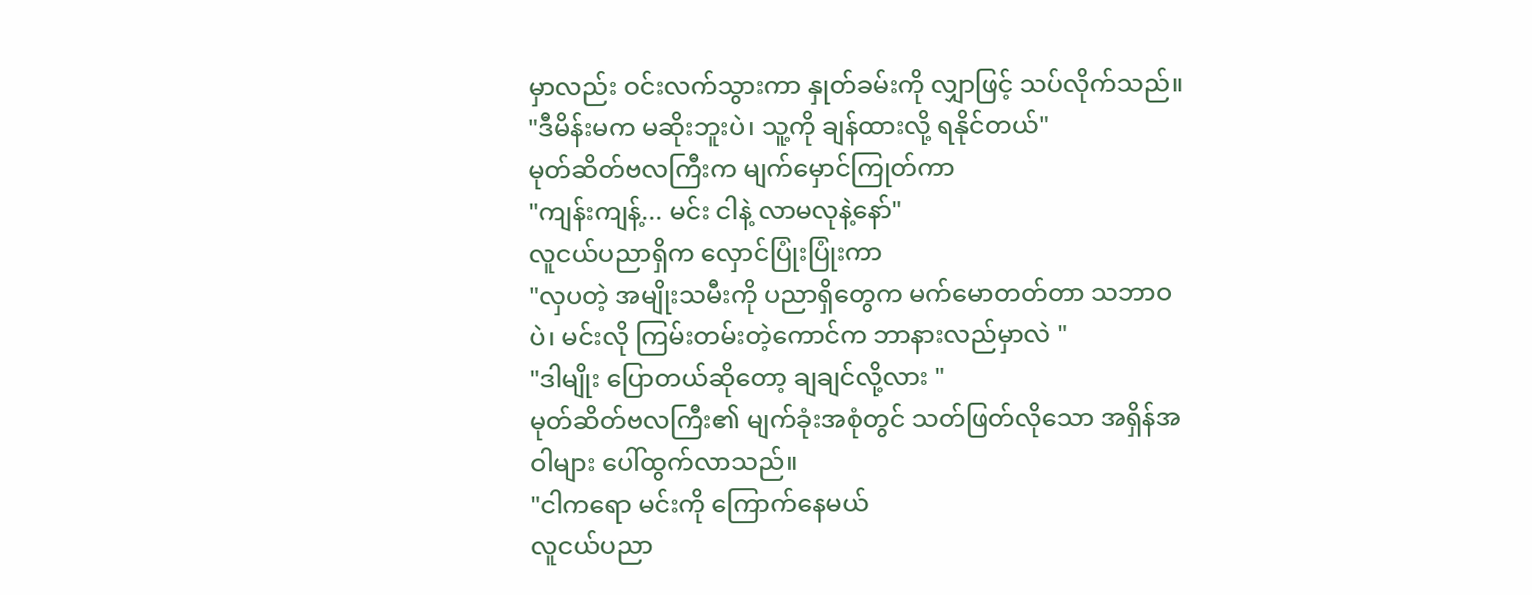မှာလည်း ဝင်းလက်သွားကာ နှုတ်ခမ်းကို လျှာဖြင့် သပ်လိုက်သည်။
"ဒီမိန်းမက မဆိုးဘူးပဲ၊ သူ့ကို ချန်ထားလို့ ရနိုင်တယ်"
မုတ်ဆိတ်ဗလကြီးက မျက်မှောင်ကြုတ်ကာ
"ကျန်းကျန့်... မင်း ငါနဲ့ လာမလုနဲ့နော်"
လူငယ်ပညာရှိက လှောင်ပြုံးပြုံးကာ
"လှပတဲ့ အမျိုးသမီးကို ပညာရှိတွေက မက်မောတတ်တာ သဘာဝပဲ၊ မင်းလို ကြမ်းတမ်းတဲ့ကောင်က ဘာနားလည်မှာလဲ "
"ဒါမျိုး ပြောတယ်ဆိုတော့ ချချင်လို့လား "
မုတ်ဆိတ်ဗလကြီး၏ မျက်ခုံးအစုံတွင် သတ်ဖြတ်လိုသော အရှိန်အဝါများ ပေါ်ထွက်လာသည်။
"ငါကရော မင်းကို ကြောက်နေမယ်
လူငယ်ပညာ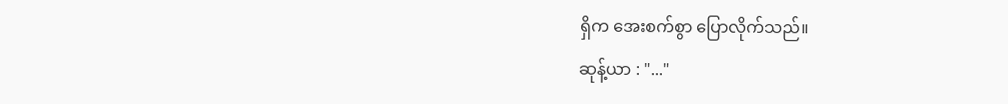ရှိက အေးစက်စွာ ပြောလိုက်သည်။
ဆုန့်ယာ : "..."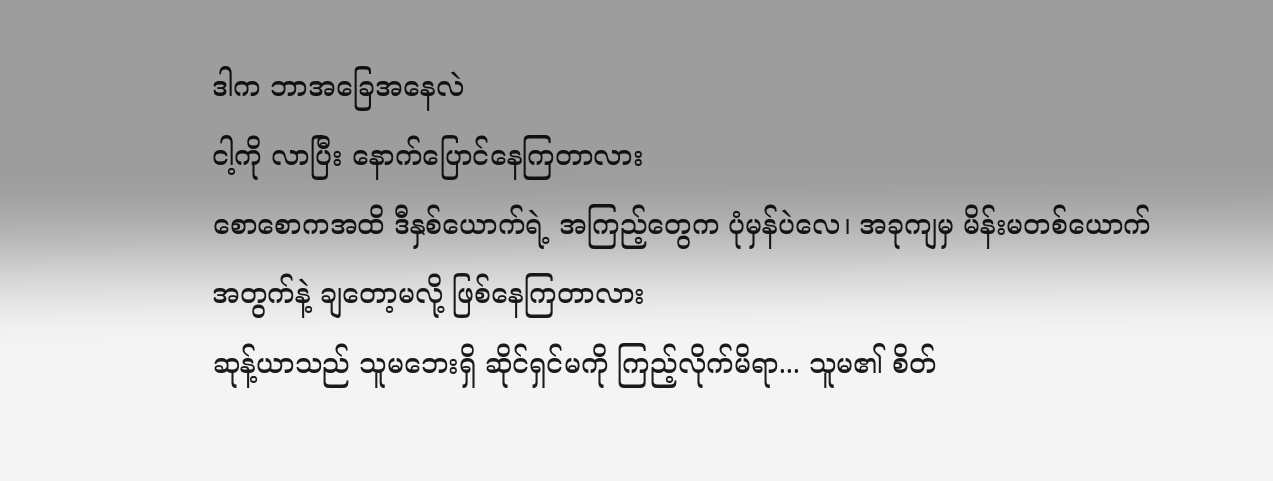ဒါက ဘာအခြေအနေလဲ
ငါ့ကို လာပြီး နောက်ပြောင်နေကြတာလား
စောစောကအထိ ဒီနှစ်ယောက်ရဲ့ အကြည့်တွေက ပုံမှန်ပဲလေ၊ အခုကျမှ မိန်းမတစ်ယောက်အတွက်နဲ့ ချတော့မလို့ ဖြစ်နေကြတာလား
ဆုန့်ယာသည် သူမဘေးရှိ ဆိုင်ရှင်မကို ကြည့်လိုက်မိရာ... သူမ၏ စိတ်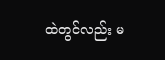ထဲတွင်လည်း မ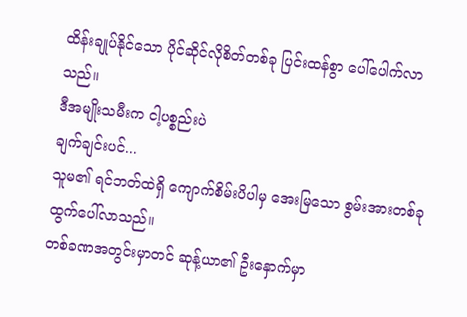ထိန်းချုပ်နိုင်သော ပိုင်ဆိုင်လိုစိတ်တစ်ခု ပြင်းထန်စွာ ပေါ်ပေါက်လာသည်။
ဒီအမျိုးသမီးက ငါ့ပစ္စည်းပဲ
ချက်ချင်းပင်...
သူမ၏ ရင်ဘတ်ထဲရှိ ကျောက်စိမ်းပိပါမှ အေးမြသော စွမ်းအားတစ်ခု ထွက်ပေါ်လာသည်။
တစ်ခဏအတွင်းမှာတင် ဆုန့်ယာ၏ ဦးနှောက်မှာ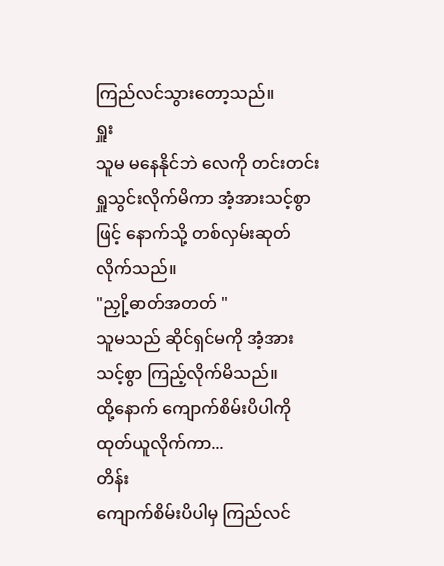ကြည်လင်သွားတော့သည်။
ရှူး
သူမ မနေနိုင်ဘဲ လေကို တင်းတင်းရှူသွင်းလိုက်မိကာ အံ့အားသင့်စွာဖြင့် နောက်သို့ တစ်လှမ်းဆုတ်လိုက်သည်။
"ညှို့ဓာတ်အတတ် "
သူမသည် ဆိုင်ရှင်မကို အံ့အားသင့်စွာ ကြည့်လိုက်မိသည်။
ထို့နောက် ကျောက်စိမ်းပိပါကို ထုတ်ယူလိုက်ကာ...
တိန်း
ကျောက်စိမ်းပိပါမှ ကြည်လင်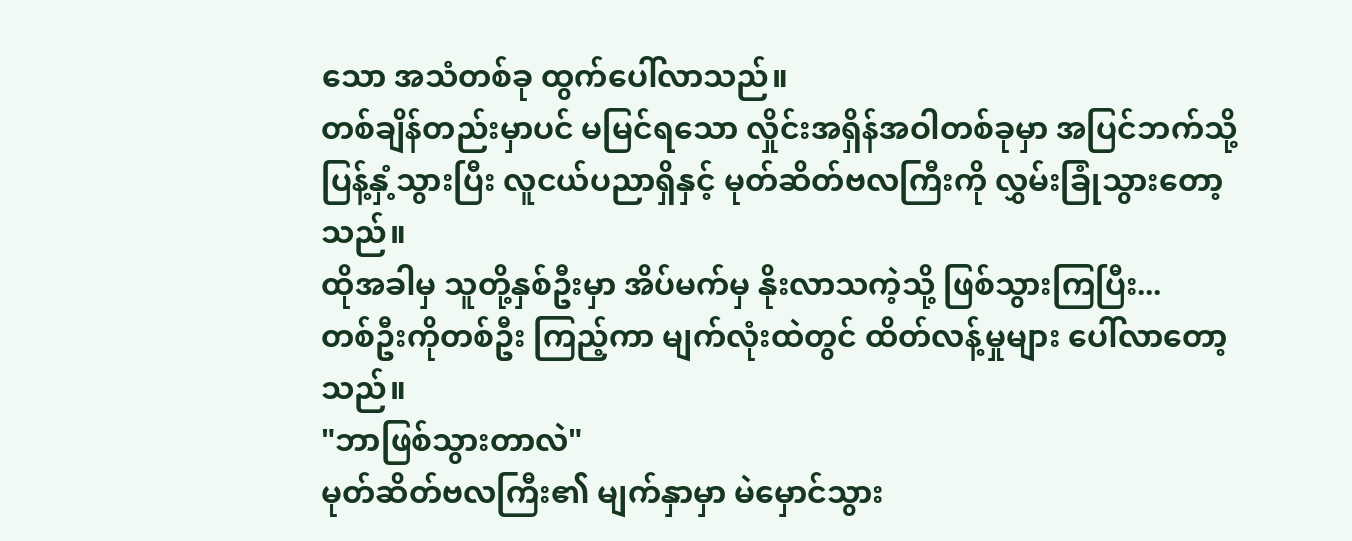သော အသံတစ်ခု ထွက်ပေါ်လာသည်။
တစ်ချိန်တည်းမှာပင် မမြင်ရသော လှိုင်းအရှိန်အဝါတစ်ခုမှာ အပြင်ဘက်သို့ ပြန့်နှံ့သွားပြီး လူငယ်ပညာရှိနှင့် မုတ်ဆိတ်ဗလကြီးကို လွှမ်းခြုံသွားတော့သည်။
ထိုအခါမှ သူတို့နှစ်ဦးမှာ အိပ်မက်မှ နိုးလာသကဲ့သို့ ဖြစ်သွားကြပြီး...
တစ်ဦးကိုတစ်ဦး ကြည့်ကာ မျက်လုံးထဲတွင် ထိတ်လန့်မှုများ ပေါ်လာတော့သည်။
"ဘာဖြစ်သွားတာလဲ"
မုတ်ဆိတ်ဗလကြီး၏ မျက်နှာမှာ မဲမှောင်သွား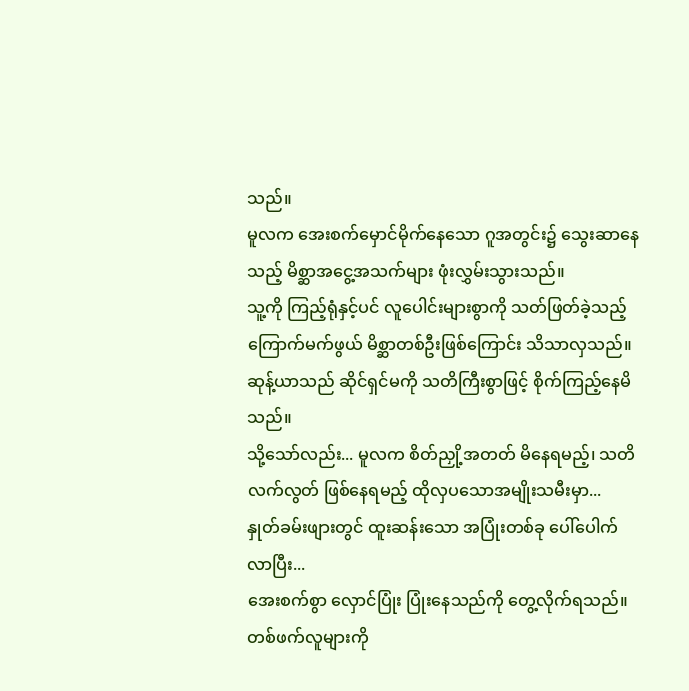သည်။
မူလက အေးစက်မှောင်မိုက်နေသော ဂူအတွင်း၌ သွေးဆာနေသည့် မိစ္ဆာအငွေ့အသက်များ ဖုံးလွှမ်းသွားသည်။
သူ့ကို ကြည့်ရုံနှင့်ပင် လူပေါင်းများစွာကို သတ်ဖြတ်ခဲ့သည့် ကြောက်မက်ဖွယ် မိစ္ဆာတစ်ဦးဖြစ်ကြောင်း သိသာလှသည်။
ဆုန့်ယာသည် ဆိုင်ရှင်မကို သတိကြီးစွာဖြင့် စိုက်ကြည့်နေမိသည်။
သို့သော်လည်း... မူလက စိတ်ညှို့အတတ် မိနေရမည့်၊ သတိလက်လွတ် ဖြစ်နေရမည့် ထိုလှပသောအမျိုးသမီးမှာ...
နှုတ်ခမ်းဖျားတွင် ထူးဆန်းသော အပြုံးတစ်ခု ပေါ်ပေါက်လာပြီး...
အေးစက်စွာ လှောင်ပြုံး ပြုံးနေသည်ကို တွေ့လိုက်ရသည်။
တစ်ဖက်လူများကို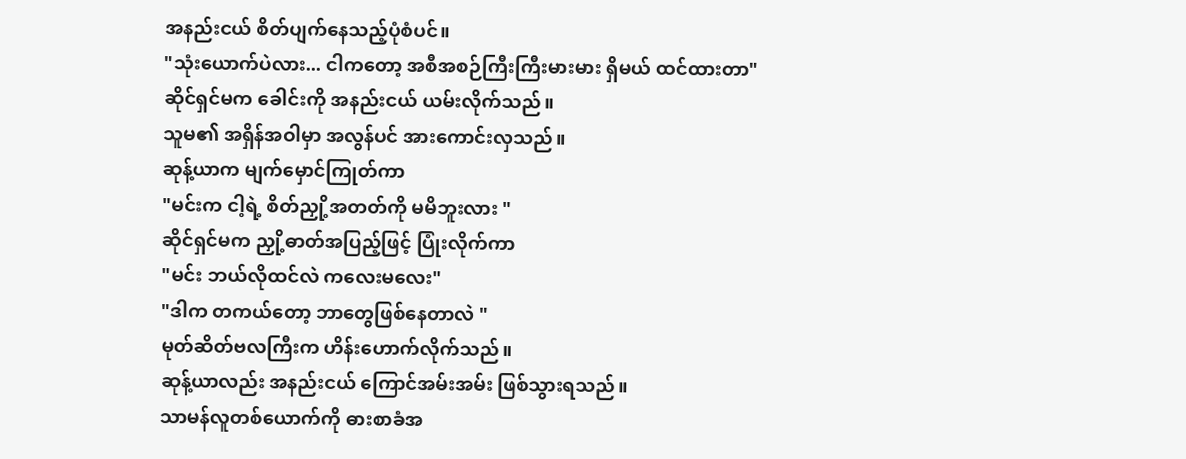အနည်းငယ် စိတ်ပျက်နေသည့်ပုံစံပင်။
"သုံးယောက်ပဲလား... ငါကတော့ အစီအစဉ်ကြီးကြီးမားမား ရှိမယ် ထင်ထားတာ"
ဆိုင်ရှင်မက ခေါင်းကို အနည်းငယ် ယမ်းလိုက်သည်။
သူမ၏ အရှိန်အဝါမှာ အလွန်ပင် အားကောင်းလှသည်။
ဆုန့်ယာက မျက်မှောင်ကြုတ်ကာ
"မင်းက ငါ့ရဲ့ စိတ်ညှို့အတတ်ကို မမိဘူးလား "
ဆိုင်ရှင်မက ညှို့ဓာတ်အပြည့်ဖြင့် ပြုံးလိုက်ကာ
"မင်း ဘယ်လိုထင်လဲ ကလေးမလေး"
"ဒါက တကယ်တော့ ဘာတွေဖြစ်နေတာလဲ "
မုတ်ဆိတ်ဗလကြီးက ဟိန်းဟောက်လိုက်သည်။
ဆုန့်ယာလည်း အနည်းငယ် ကြောင်အမ်းအမ်း ဖြစ်သွားရသည်။
သာမန်လူတစ်ယောက်ကို ဓားစာခံအ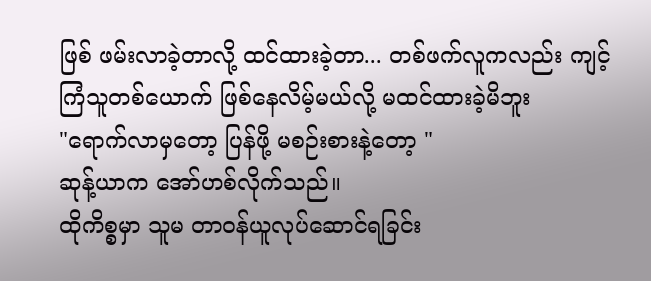ဖြစ် ဖမ်းလာခဲ့တာလို့ ထင်ထားခဲ့တာ... တစ်ဖက်လူကလည်း ကျင့်ကြံသူတစ်ယောက် ဖြစ်နေလိမ့်မယ်လို့ မထင်ထားခဲ့မိဘူး
"ရောက်လာမှတော့ ပြန်ဖို့ မစဉ်းစားနဲ့တော့ "
ဆုန့်ယာက အော်ဟစ်လိုက်သည်။
ထိုကိစ္စမှာ သူမ တာဝန်ယူလုပ်ဆောင်ရခြင်း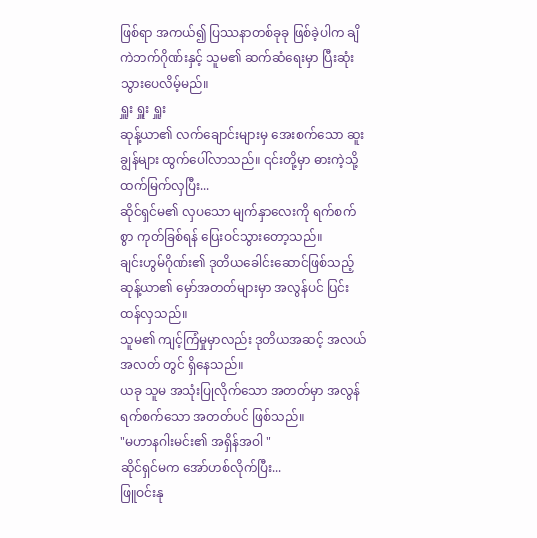ဖြစ်ရာ အကယ်၍ ပြဿနာတစ်ခုခု ဖြစ်ခဲ့ပါက ချိကဲဘက်ဂိုဏ်းနှင့် သူမ၏ ဆက်ဆံရေးမှာ ပြီးဆုံးသွားပေလိမ့်မည်။
ရှူး ရှူး ရှူး
ဆုန့်ယာ၏ လက်ချောင်းများမှ အေးစက်သော ဆူးချွန်များ ထွက်ပေါ်လာသည်။ ၎င်းတို့မှာ ဓားကဲ့သို့ ထက်မြက်လှပြီး...
ဆိုင်ရှင်မ၏ လှပသော မျက်နှာလေးကို ရက်စက်စွာ ကုတ်ခြစ်ရန် ပြေးဝင်သွားတော့သည်။
ချင်းဟွမ်ဂိုဏ်း၏ ဒုတိယခေါင်းဆောင်ဖြစ်သည့် ဆုန့်ယာ၏ မှော်အတတ်များမှာ အလွန်ပင် ပြင်းထန်လှသည်။
သူမ၏ ကျင့်ကြံမှုမှာလည်း ဒုတိယအဆင့် အလယ်အလတ် တွင် ရှိနေသည်။
ယခု သူမ အသုံးပြုလိုက်သော အတတ်မှာ အလွန်ရက်စက်သော အတတ်ပင် ဖြစ်သည်။
"မဟာနဂါးမင်း၏ အရှိန်အဝါ "
ဆိုင်ရှင်မက အော်ဟစ်လိုက်ပြီး...
ဖြူဝင်းနု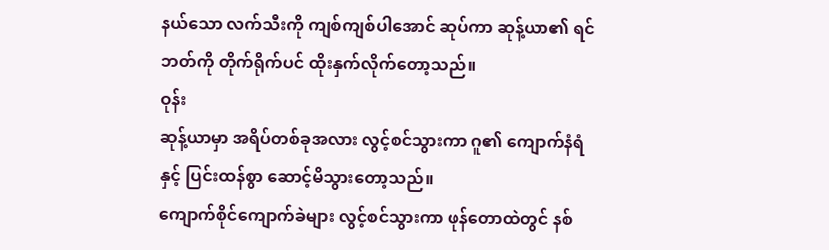နယ်သော လက်သီးကို ကျစ်ကျစ်ပါအောင် ဆုပ်ကာ ဆုန့်ယာ၏ ရင်ဘတ်ကို တိုက်ရိုက်ပင် ထိုးနှက်လိုက်တော့သည်။
ဝုန်း
ဆုန့်ယာမှာ အရိပ်တစ်ခုအလား လွင့်စင်သွားကာ ဂူ၏ ကျောက်နံရံနှင့် ပြင်းထန်စွာ ဆောင့်မိသွားတော့သည်။
ကျောက်စိုင်ကျောက်ခဲများ လွင့်စင်သွားကာ ဖုန်တောထဲတွင် နစ်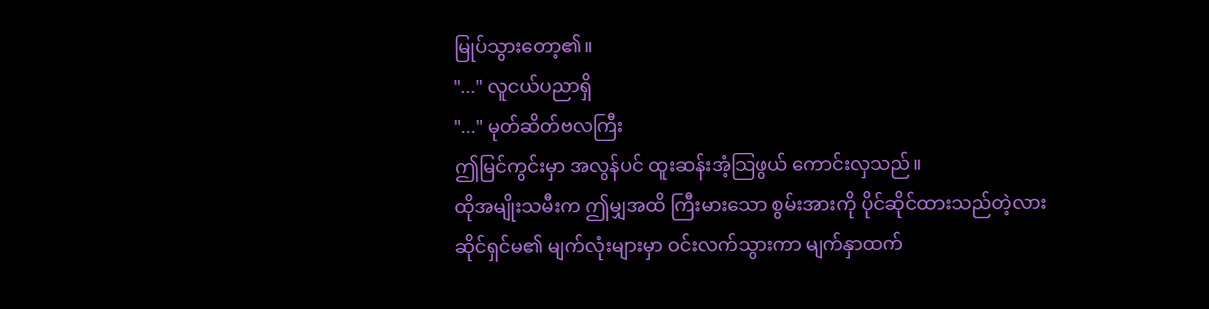မြုပ်သွားတော့၏။
"..." လူငယ်ပညာရှိ
"..." မုတ်ဆိတ်ဗလကြီး
ဤမြင်ကွင်းမှာ အလွန်ပင် ထူးဆန်းအံ့သြဖွယ် ကောင်းလှသည်။
ထိုအမျိုးသမီးက ဤမျှအထိ ကြီးမားသော စွမ်းအားကို ပိုင်ဆိုင်ထားသည်တဲ့လား
ဆိုင်ရှင်မ၏ မျက်လုံးများမှာ ဝင်းလက်သွားကာ မျက်နှာထက်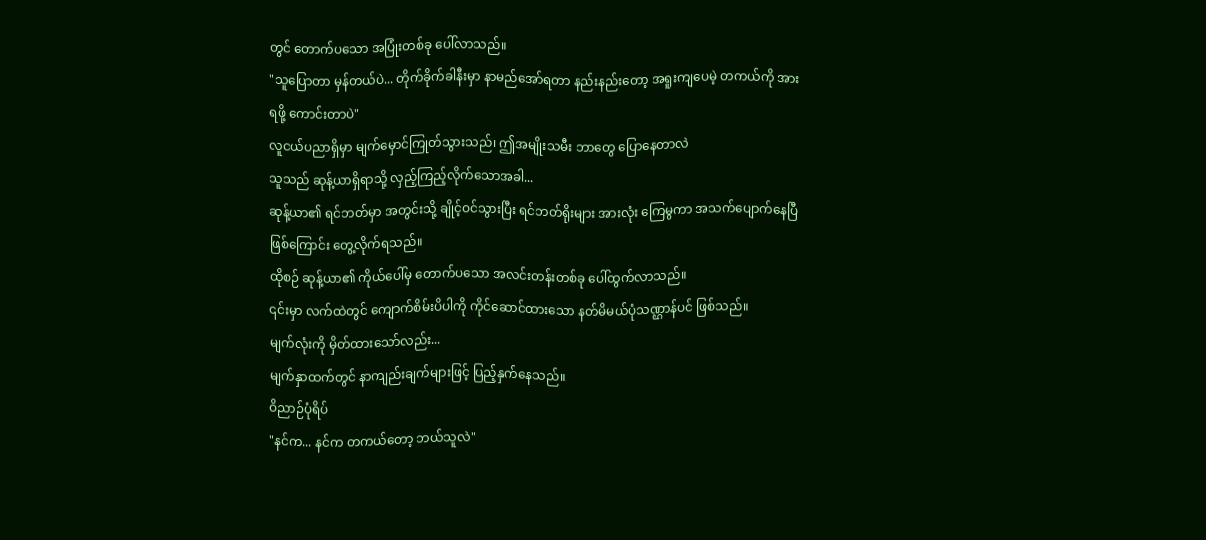တွင် တောက်ပသော အပြုံးတစ်ခု ပေါ်လာသည်။
"သူပြောတာ မှန်တယ်ပဲ... တိုက်ခိုက်ခါနီးမှာ နာမည်အော်ရတာ နည်းနည်းတော့ အရူးကျပေမဲ့ တကယ်ကို အားရဖို့ ကောင်းတာပဲ"
လူငယ်ပညာရှိမှာ မျက်မှောင်ကြုတ်သွားသည်၊ ဤအမျိုးသမီး ဘာတွေ ပြောနေတာလဲ
သူသည် ဆုန့်ယာရှိရာသို့ လှည့်ကြည့်လိုက်သောအခါ...
ဆုန့်ယာ၏ ရင်ဘတ်မှာ အတွင်းသို့ ချိုင့်ဝင်သွားပြီး ရင်ဘတ်ရိုးများ အားလုံး ကြေမွကာ အသက်ပျောက်နေပြီ ဖြစ်ကြောင်း တွေ့လိုက်ရသည်။
ထိုစဉ် ဆုန့်ယာ၏ ကိုယ်ပေါ်မှ တောက်ပသော အလင်းတန်းတစ်ခု ပေါ်ထွက်လာသည်။
၎င်းမှာ လက်ထဲတွင် ကျောက်စိမ်းပိပါကို ကိုင်ဆောင်ထားသော နတ်မိမယ်ပုံသဏ္ဌာန်ပင် ဖြစ်သည်။
မျက်လုံးကို မှိတ်ထားသော်လည်း...
မျက်နှာထက်တွင် နာကျည်းချက်များဖြင့် ပြည့်နှက်နေသည်။
ဝိညာဉ်ပုံရိပ်
"နင်က... နင်က တကယ်တော့ ဘယ်သူလဲ"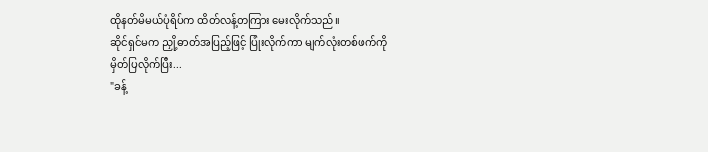ထိုနတ်မိမယ်ပုံရိပ်က ထိတ်လန့်တကြား မေးလိုက်သည်။
ဆိုင်ရှင်မက ညှို့ဓာတ်အပြည့်ဖြင့် ပြုံးလိုက်ကာ မျက်လုံးတစ်ဖက်ကို မှိတ်ပြလိုက်ပြီး...
"ခန့်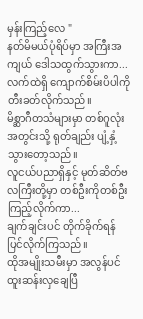မှန်းကြည့်လေ "
နတ်မိမယ်ပုံရိပ်မှာ အကြီးအကျယ် ဒေါသထွက်သွားကာ...
လက်ထဲရှိ ကျောက်စိမ်းပိပါကို တီးခတ်လိုက်သည်။
မိစ္ဆာဂီတသံများမှာ တစ်ဂူလုံးအတွင်းသို့ ရုတ်ချည်း ပျံ့နှံ့သွားတော့သည်။
လူငယ်ပညာရှိနှင့် မုတ်ဆိတ်ဗလကြီးတို့မှာ တစ်ဦးကိုတစ်ဦး ကြည့်လိုက်ကာ...
ချက်ချင်းပင် တိုက်ခိုက်ရန် ပြင်လိုက်ကြသည်။
ထိုအမျိုးသမီးမှာ အလွန်ပင် ထူးဆန်းလှချေပြီ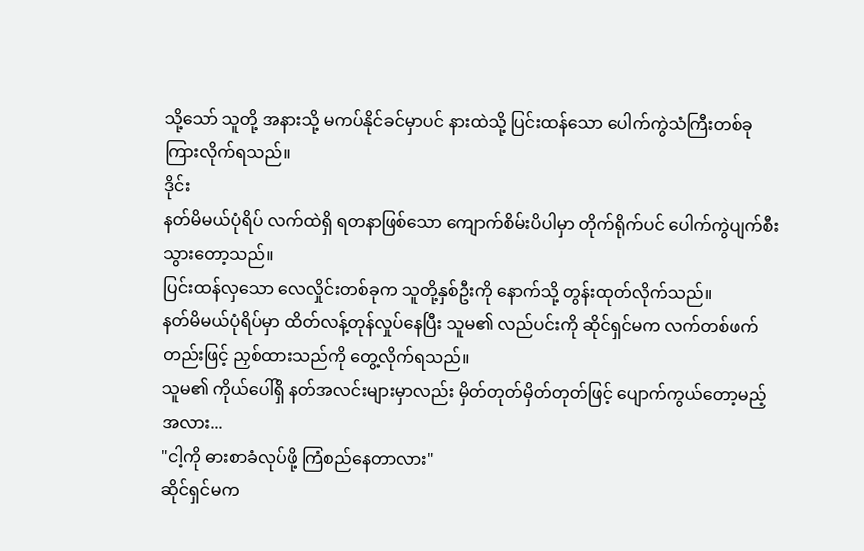သို့သော် သူတို့ အနားသို့ မကပ်နိုင်ခင်မှာပင် နားထဲသို့ ပြင်းထန်သော ပေါက်ကွဲသံကြီးတစ်ခု ကြားလိုက်ရသည်။
ဒိုင်း
နတ်မိမယ်ပုံရိပ် လက်ထဲရှိ ရတနာဖြစ်သော ကျောက်စိမ်းပိပါမှာ တိုက်ရိုက်ပင် ပေါက်ကွဲပျက်စီးသွားတော့သည်။
ပြင်းထန်လှသော လေလှိုင်းတစ်ခုက သူတို့နှစ်ဦးကို နောက်သို့ တွန်းထုတ်လိုက်သည်။
နတ်မိမယ်ပုံရိပ်မှာ ထိတ်လန့်တုန်လှုပ်နေပြီး သူမ၏ လည်ပင်းကို ဆိုင်ရှင်မက လက်တစ်ဖက်တည်းဖြင့် ညှစ်ထားသည်ကို တွေ့လိုက်ရသည်။
သူမ၏ ကိုယ်ပေါ်ရှိ နတ်အလင်းများမှာလည်း မှိတ်တုတ်မှိတ်တုတ်ဖြင့် ပျောက်ကွယ်တော့မည့်အလား...
"ငါ့ကို ဓားစာခံလုပ်ဖို့ ကြံစည်နေတာလား"
ဆိုင်ရှင်မက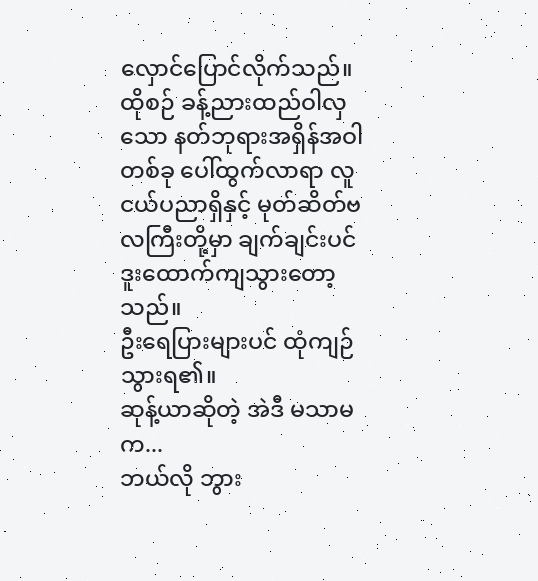လှောင်ပြောင်လိုက်သည်။
ထိုစဉ် ခန့်ညားထည်ဝါလှသော နတ်ဘုရားအရှိန်အဝါတစ်ခု ပေါ်ထွက်လာရာ လူငယ်ပညာရှိနှင့် မုတ်ဆိတ်ဗလကြီးတို့မှာ ချက်ချင်းပင် ဒူးထောက်ကျသွားတော့သည်။
ဦးရေပြားများပင် ထုံကျဉ်သွားရ၏။
ဆုန့်ယာဆိုတဲ့ အဲဒီ မသာမက...
ဘယ်လို ဘွား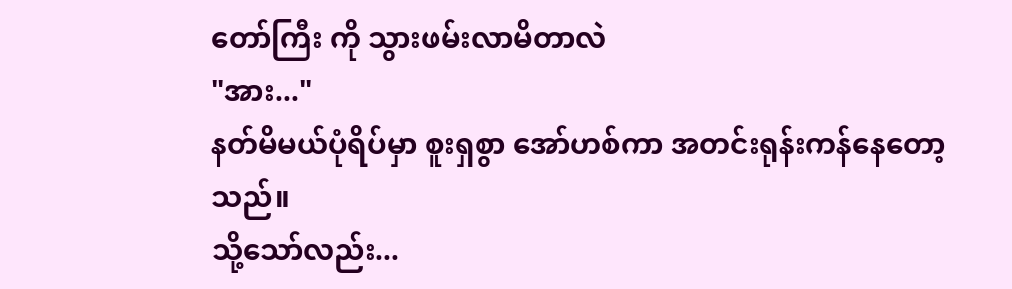တော်ကြီး ကို သွားဖမ်းလာမိတာလဲ
"အား..."
နတ်မိမယ်ပုံရိပ်မှာ စူးရှစွာ အော်ဟစ်ကာ အတင်းရုန်းကန်နေတော့သည်။
သို့သော်လည်း...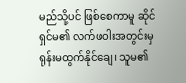မည်သို့ပင် ဖြစ်စေကာမူ ဆိုင်ရှင်မ၏ လက်ဖဝါးအတွင်းမှ ရုန်းမထွက်နိုင်ချေ၊ သူမ၏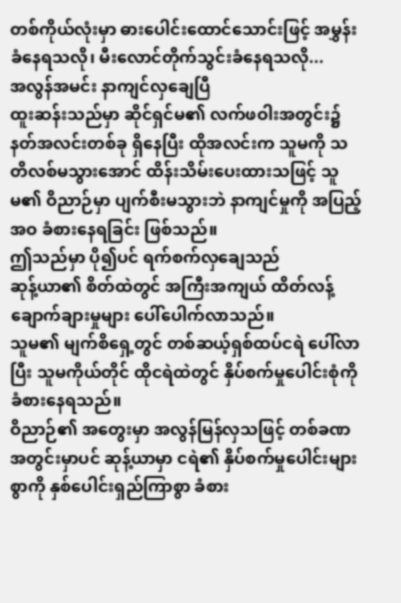တစ်ကိုယ်လုံးမှာ ဓားပေါင်းထောင်သောင်းဖြင့် အမွှန်းခံနေရသလို၊ မီးလောင်တိုက်သွင်းခံနေရသလို...
အလွန်အမင်း နာကျင်လှချေပြီ
ထူးဆန်းသည်မှာ ဆိုင်ရှင်မ၏ လက်ဖဝါးအတွင်း၌ နတ်အလင်းတစ်ခု ရှိနေပြီး ထိုအလင်းက သူမကို သတိလစ်မသွားအောင် ထိန်းသိမ်းပေးထားသဖြင့် သူမ၏ ဝိညာဉ်မှာ ပျက်စီးမသွားဘဲ နာကျင်မှုကို အပြည့်အဝ ခံစားနေရခြင်း ဖြစ်သည်။
ဤသည်မှာ ပို၍ပင် ရက်စက်လှချေသည်
ဆုန့်ယာ၏ စိတ်ထဲတွင် အကြီးအကျယ် ထိတ်လန့်ချောက်ချားမှုများ ပေါ်ပေါက်လာသည်။
သူမ၏ မျက်စိရှေ့တွင် တစ်ဆယ့်ရှစ်ထပ်ငရဲ ပေါ်လာပြီး သူမကိုယ်တိုင် ထိုငရဲထဲတွင် နှိပ်စက်မှုပေါင်းစုံကို ခံစားနေရသည်။
ဝိညာဉ်၏ အတွေးမှာ အလွန်မြန်လှသဖြင့် တစ်ခဏအတွင်းမှာပင် ဆုန့်ယာမှာ ငရဲ၏ နှိပ်စက်မှုပေါင်းများစွာကို နှစ်ပေါင်းရှည်ကြာစွာ ခံစား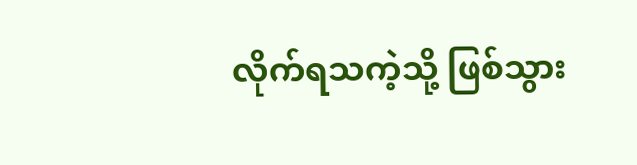လိုက်ရသကဲ့သို့ ဖြစ်သွား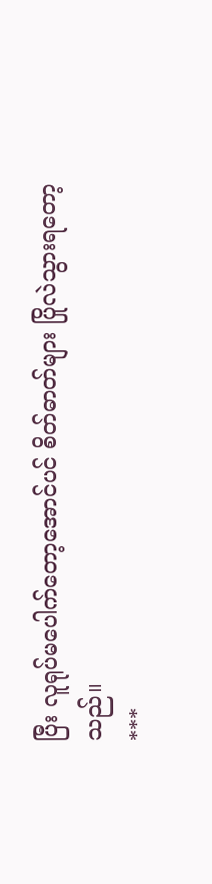ပြီး လူရုပ်မပေါက်တော့အောင်ပင် စိတ်ဓာတ်များ ပြိုလဲသွားရတော့သည်။
***